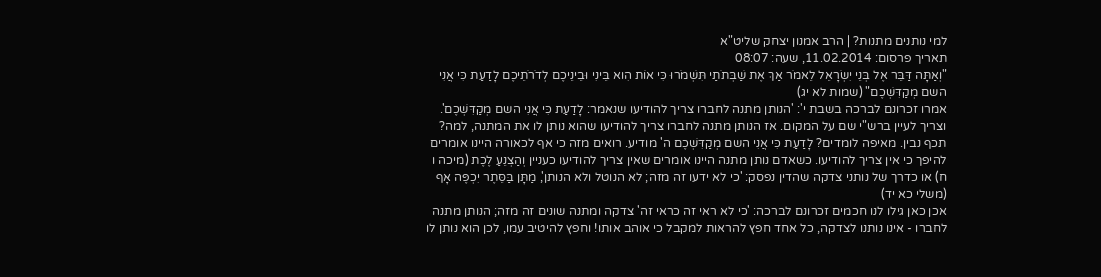למי נותנים מתנות? | הרב אמנון יצחק שליט"א
תאריך פרסום: 11.02.2014, שעה: 08:07
"וְאַתָּה דַּבֵּר אֶל בְּנֵי יִשְׂרָאֵל לֵאמֹר אַךְ אֶת שַׁבְּתֹתַי תִּשְׁמֹרוּ כִּי אוֹת הִוא בֵּינִי וּבֵינֵיכֶם לְדֹרֹתֵיכֶם לָדַעַת כִּי אֲנִי השם מְקַדִּשְׁכֶם" (שמות לא יג)
אמרו זכרונם לברכה בשבת י': 'הנותן מתנה לחברו צריך להודיעו שנאמר: לָדַעַת כִּי אֲנִי השם מְקַדִּשְׁכֶם'. וצריך לעיין ברש"י שם על המקום. אז הנותן מתנה לחברו צריך להודיעו שהוא נותן לו את המתנה, למה? תכף נבין. מאיפה לומדים? לָדַעַת כִּי אֲנִי השם מְקַדִּשְׁכֶם ה' מודיע. רואים מזה כי אף לכאורה היינו אומרים להיפך כי אין צריך להודיעו. כשאדם נותן מתנה היינו אומרים שאין צריך להודיעו כעניין וְהַצְנֵעַ לֶכֶת (מיכה ו ח) או כדרך של נותני צדקה שהדין נפסק: 'כי לא ידעו זה מזה; לא הנוטל ולא הנותן', מַתָּן בַּסֵּתֶר יִכְפֶּה אָף (משלי כא יד)
אכן כאן גילו לנו חכמים זכרונם לברכה: 'כי לא ראי זה כראי זה' צדקה ומתנה שונים זה מזה; הנותן מתנה לחברו - אינו נותנו לצדקה, כל אחד חפץ להראות למקבל כי אוהב אותו! וחפץ להיטיב עמו, לכן הוא נותן לו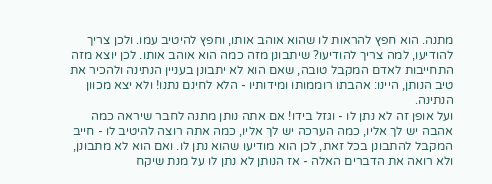מתנה. הוא חפץ להראות לו שהוא אוהב אותו, וחפץ להיטיב עמו. ולכן צריך להודיעו, למה צריך להודיעו? שיתבונן מזה כמה הוא אוהב אותו. לכן יוצא מזה התחייבות לאדם המקבל טובה, שאם הוא לא יתבונן בעניין הנתינה ולהכיר את טיב הנותן, היינו: אהבתו רוממותו ומידותיו - הלא לחינם נתנו! ולא יצא מכוון הנתינה.
ועל אופן זה לא נתן לו - וגזל בידו! אם אתה נותן מתנה לחבר שיראה כמה אהבה יש לך אליו, כמה הערכה יש לך אליו, כמה אתה רוצה להיטיב לו - חייב המקבל להתבונן בכל זאת, לכן הוא מודיעו שהוא נתן לו. ואם הוא לא מתבונן, ולא רואה את הדברים האלה - אז הנותן לא נתן לו על מנת שיקח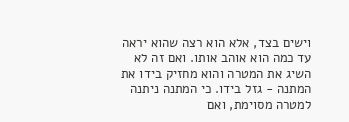וישים בצד, אלא הוא רצה שהוא יראה עד כמה הוא אוהב אותו. ואם זה לא השיג את המטרה והוא מחזיק בידו את המתנה - גזל בידו. כי המתנה ניתנה למטרה מסוימת, ואם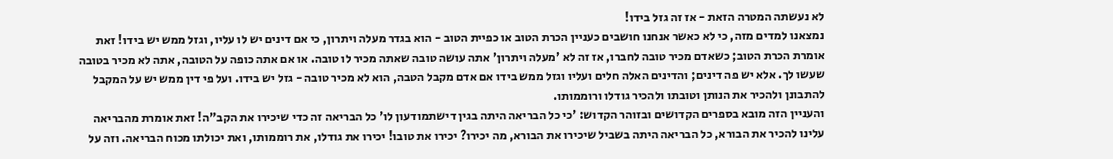לא נעשתה המטרה הזאת - אז זה גזל בידו!
נמצאנו למדים מזה, כי לא כאשר אנחנו חושבים כעניין הכרת הטוב או כפיית הטוב - הוא בגדר מעלה ויתרון, כי אם דינים יש לו עליו, וגזל ממש יש בידו! זאת אומרת הכרת הטוב; כשאדם מכיר טובה לחברו, אז זה לא 'מעלה ויתרון' אתה עושה טובה שאתה מכיר לו טובה. או אם אתה כופה על הטובה, אתה לא מכיר בטובה שעשו לך. אלא יש פה דינים; והדינים האלה חלים ועליו וגזל ממש בידו אם אדם מקבל הטבה, הוא לא מכיר טובה - גזל יש בידו. ועל פי דין ממש יש על המקבל להתבונן ולהכיר את הנותן וטובתו ולהכיר גודלו ורוממותו.
והעניין הזה מובא בספרים הקדושים ובזוהר הקדוש: 'כי כל הבריאה היתה בגין דישתמודעון לו' כל הבריאה זה כדי שיכירו את הקב"ה! זאת אומרת מהבריאה עלינו להכיר את הבורא, כל הבריאה היתה בשביל שיכירו את הבורא, מה יכירו? יכירו את טובו! יכירו את גודלו, את רוממותו, ואת יכולתו מכוח הבריאה. וזה על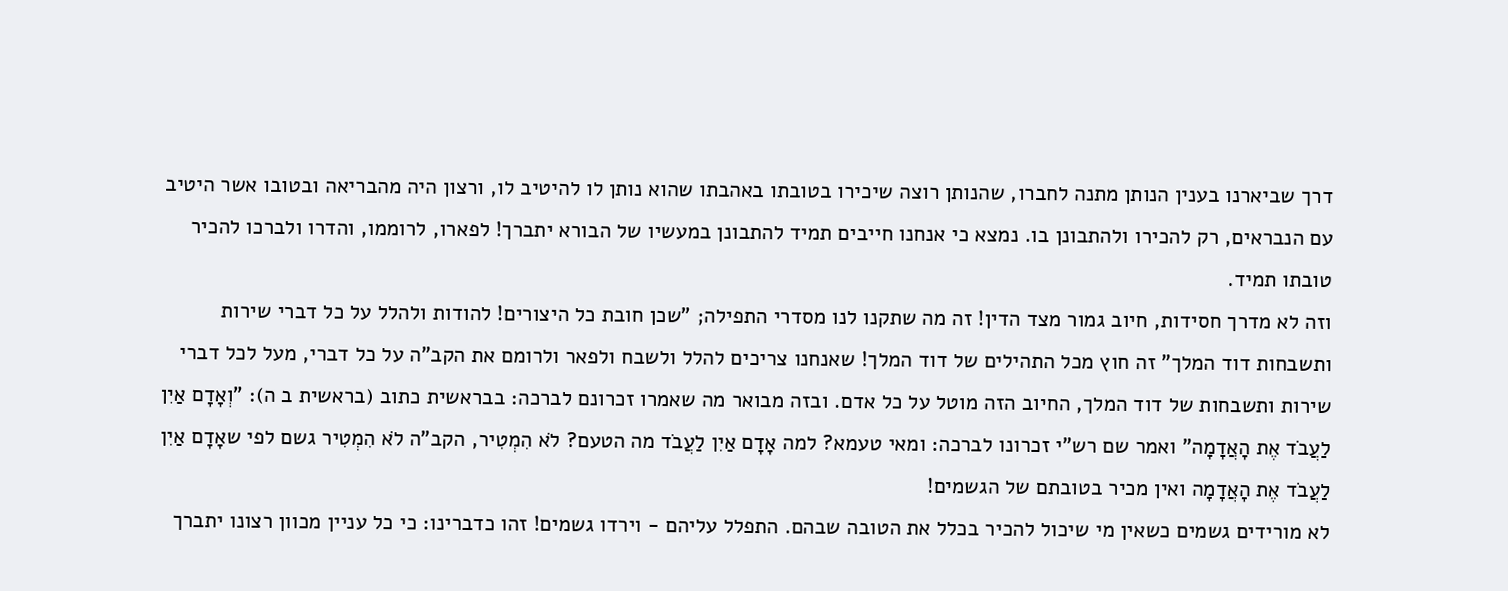דרך שביארנו בענין הנותן מתנה לחברו, שהנותן רוצה שיכירו בטובתו באהבתו שהוא נותן לו להיטיב לו, ורצון היה מהבריאה ובטובו אשר היטיב עם הנבראים, רק להכירו ולהתבונן בו. נמצא כי אנחנו חייבים תמיד להתבונן במעשיו של הבורא יתברך! לפארו, לרוממו, והדרו ולברכו להכיר טובתו תמיד.
וזה לא מדרך חסידות, חיוב גמור מצד הדין! זה מה שתקנו לנו מסדרי התפילה; "שכן חובת כל היצורים! להודות ולהלל על כל דברי שירות ותשבחות דוד המלך" זה חוץ מכל התהילים של דוד המלך! שאנחנו צריכים להלל ולשבח ולפאר ולרומם את הקב"ה על כל דברי, מעל לכל דברי שירות ותשבחות של דוד המלך, החיוב הזה מוטל על כל אדם. ובזה מבואר מה שאמרו זכרונם לברכה: בבראשית כתוב (בראשית ב ה): "וְאָדָם אַיִן לַעֲבֹד אֶת הָאֲדָמָה" ואמר שם רש"י זכרונו לברכה: ומאי טעמא? למה אָדָם אַיִן לַעֲבֹד מה הטעם? לֹא הִמְטִיר, הקב"ה לֹא הִמְטִיר גשם לפי שאָדָם אַיִן לַעֲבֹד אֶת הָאֲדָמָה ואין מכיר בטובתם של הגשמים!
לא מורידים גשמים כשאין מי שיכול להכיר בכלל את הטובה שבהם. התפלל עליהם - וירדו גשמים! זהו כדברינו: כי כל עניין מכוון רצונו יתברך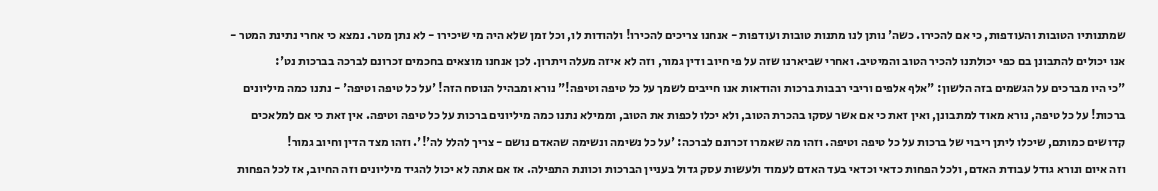שמתנותיו הטובות והעודפות, כי אם להכירו. כשה' נותן לנו מתנות טובות ועודפות - אנחנו צריכים להכירו! ולהודות לו, וכל זמן שלא היה מי שיכירו - לא נתן מטר. נמצא כי אחרי נתינת המטר - אנו יכולים להתבונן בם כפי יכולתנו להכיר הטוב והמיטיב. ואחרי שביארנו שזה על פי חיוב ודין גמור, וזה לא איזה מעלה ויתרון. לכן אנחנו מוצאים בחכמים זכרונם לברכה בברכות נט':
"כי היו מברכים על הגשמים בזה הלשון: "אלף אלפים וריבי רבבות ברכות והודאות אנו חייבים לשמך על כל טיפה וטיפה!" נורא ומבהיל הנוסח הזה! 'על כל טיפה וטיפה' - נתנו כמה מיליונים ברכות! על כל טיפה, נורא מאוד למתבונן, ואין זאת כי אם אשר עסקו בהכרת הטוב, ולא יכלו לכפות את הטוב, וממילא נתנו כמה מיליונים ברכות על כל טיפה וטיפה. אין זאת כי אם למלאכים קדושים כמותם, שיכלו ליתן ריבוי של ברכות על כל טיפה וטיפה. וזהו מה שאמרו זכרונם לברכה: 'על כל נשימה ונשימה שהאדם נושם - צריך להלל לה'!'. וזהו מצד הדין וחיוב גמור!
וזה איום ונורא גודל עבודת האדם, ולכל הפחות כדאי וכדאי בעד האדם לעמוד ולעשות עסק גדול בעניין הברכות וכוונת התפילה. אז אם אתה לא יכול להגיד מיליונים וזה החיוב, אז לכל הפחות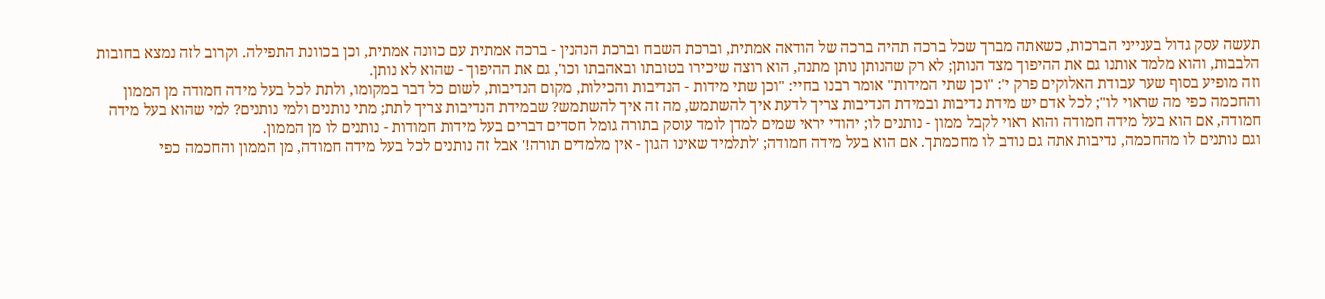תעשה עסק גדול בענייני הברכות, כשאתה מברך שכל ברכה תהיה ברכה של הודאה אמתית, וברכת השבח וברכת הנהנין - ברכה אמתית עם כוונה אמתית, וכן בכוונת התפילה. וקרוב לזה נמצא בחובות הלבבות, והוא מלמד אותנו גם את ההיפוך מצד הנותן; לא רק שהנותן נותן מתנה, הוא רוצה שיכירו בטובתו ובאהבתו וכו', גם את ההיפוך - שהוא לא נותן.
וזה מופיע בסוף שער עבודת האלוקים פרק י': "וכן שתי המידות" אומר רבנו בחיי: "וכן שתי מידות - הנדיבות והכילות, מקום הנדיבות, לשום כל דבר במקומו, ולתת לכל בעל מידה חמודה מן הממון והחכמה כפי מה שראוי לו"; לכל אדם יש מידת נדיבות ובמידת הנדיבות צריך לדעת איך להשתמש, מה זה איך להשתמש? שבמידת הנדיבות צריך לתת; מתי נותנים ולמי נותנים? למי שהוא בעל מידה חמודה, אם הוא בעל מידה חמודה והוא ראוי לקבל ממון - נותנים לו; יהודי יראי שמים למדן לומד עוסק בתורה גומל חסדים דברים בעל מידות חמודות - נותנים לו מן הממון.
וגם נותנים לו מהחכמה, נדיבות אתה גם נודב לו מחכמתך. אם הוא בעל מידה חמודה; 'לתלמיד שאינו הגון - אין מלמדים תורה!' אבל זה נותנים לכל בעל מידה חמודה, מן הממון והחכמה כפי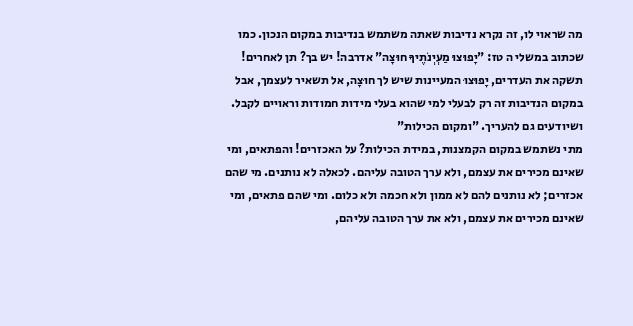מה שראוי לו, זה נקרא נדיבות שאתה משתמש בנדיבות במקום הנכון. כמו שכתוב במשלי ה טז: "יָפוּצוּ מַעְיְנֹתֶיךָ חוּצָה" אדרבה! יש בך? תן לאחרים! תשקה את העדרים, יָפוּצוּ המעיינות שיש לך חוּצָה, אל תשאיר לעצמך, אבל במקום הנדיבות זה רק לבעלי למי שהוא בעלי מידות חמודות וראויים לקבל. ושיודעים גם להעריך. "ומקום הכילות"
מתי נשתמש במקום הקמצנות, במידת הכילות? על האכזרים! והפתאים, ומי שאינם מכירים את עצמם, ולא ערך הטובה עליהם. לכאלה לא נותנים. מי שהם אכזרים; לא נותנים להם לא ממון ולא חכמה ולא כלום. ומי שהם פתאים, ומי שאינם מכירים את עצמם, ולא את ערך הטובה עליהם,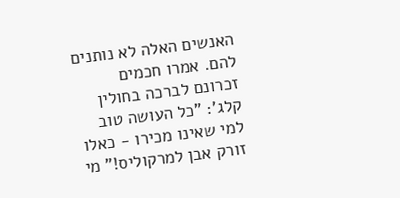האנשים האלה לא נותנים להם. אמרו חכמים זכרונם לברכה בחולין קלג': "כל העושה טוב למי שאינו מכירו - כאלו זורק אבן למרקוליס!" מי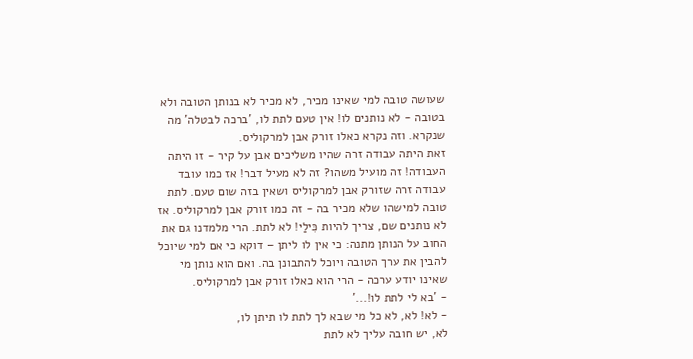שעושה טובה למי שאינו מכיר, לא מכיר לא בנותן הטובה ולא בטובה - לא נותנים לו! אין טעם לתת לו, 'ברכה לבטלה' מה שנקרא. וזה נקרא כאלו זורק אבן למרקוליס.
זאת היתה עבודה זרה שהיו משליכים אבן על קיר - זו היתה העבודה! זה מועיל משהו? זה לא מעיל דבר! אז כמו עובד עבודה זרה שזורק אבן למרקוליס ושאין בזה שום טעם. לתת טובה למישהו שלא מכיר בה - זה כמו זורק אבן למרקוליס. אז לא נותנים שם, צריך להיות כִּילַי! לא לתת. הרי מלמדנו גם את החוב על הנותן מתנה: כי אין לו ליתן – דוקא כי אם למי שיוכל להבין את ערך הטובה ויוכל להתבונן בה. ואם הוא נותן מי שאינו יודע ערכה - הרי הוא כאלו זורק אבן למרקוליס.
- 'בא לי לתת לו!...'
- לא! לא, לא כל מי שבא לך לתת לו תיתן לו,
לא, יש חובה עליך לא לתת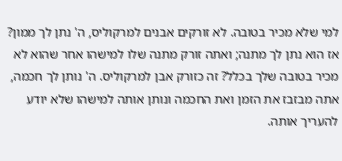למי שלא מכיר בטובה. לא זורקים אבנים למרקוליס, ה' נתן לך ממון? אז הוא נתן לך מתנה; ואתה זורק מתנה שלו למישהו אחר שהוא לא מכיר בטובה שלך בכלל? זה כזורק אבן למרקוליס. ה' נותן לך חכמה, אתה מבזבז את הזמן ואת החכמה ונותן אותה למישהו שלא יודע להעריך אותה.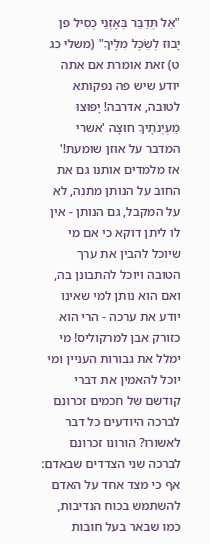"אַל תְּדַבֵּר בְּאָזְנֵי כְסִיל פן יָבוּז לְשֵׂכֶל מִלֶּיךָ" (משלי כג ט) זאת אומרת אם אתה יודע שיש פה נפקותא לטובה, אדרבה! יָפוּצוּ מַעְיְנֹתֶיךָ חוּצָה 'אשרי המדבר על אוזן שומעת!'
אז מלמדים אותנו גם את החוב על הנותן מתנה, לא על המקבל, גם הנותן - אין לו ליתן דוקא כי אם מי שיוכל להבין את ערך הטובה ויוכל להתבונן בה, ואם הוא נותן למי שאינו יודע את ערכה - הרי הוא כזורק אבן למרקוליס! מי ימלל את גבורות העניין ומי יוכל להאמין את דברי קודשם של חכמים זכרונם לברכה היודעים כל דבר לאשורו? הורונו זכרונם לברכה שני הצדדים שבאדם: אף כי מצד אחד על האדם להשתמש בכוח הנדיבות, כמו שבאר בעל חובות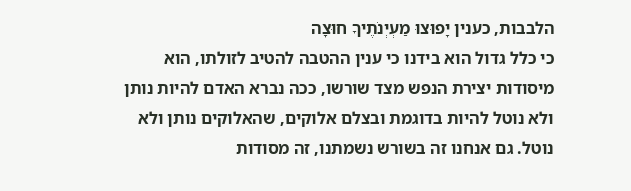הלבבות, כענין יָפוּצוּ מַעְיְנֹתֶיךָ חוּצָה
כי כלל גדול הוא בידנו כי ענין ההטבה להטיב לזולתו, הוא מיסודות יצירת הנפש מצד שורשו, ככה נברא האדם להיות נותן ולא נוטל להיות בדוגמת ובצלם אלוקים, שהאלוקים נותן ולא נוטל. גם אנחנו זה בשורש נשמתנו, זה מסודות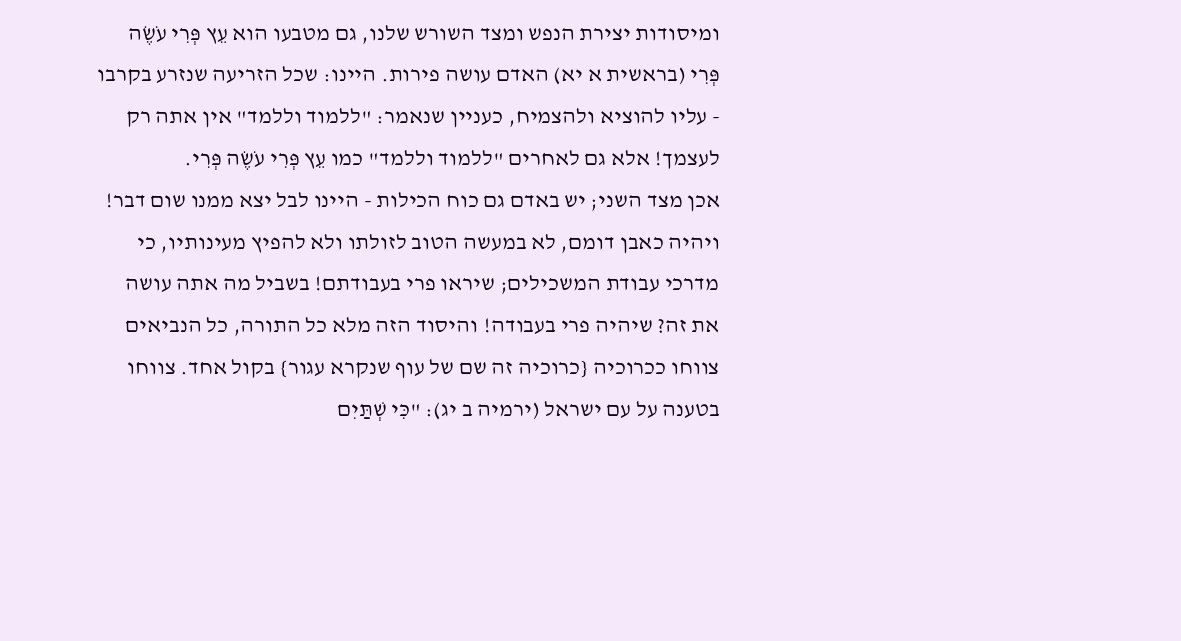ומיסודות יצירת הנפש ומצד השורש שלנו, גם מטבעו הוא עֵץ פְּרִי עֹשֶׂה פְּרִי (בראשית א יא) האדם עושה פירות. היינו: שכל הזריעה שנזרע בקרבו - עליו להוציא ולהצמיח, כעניין שנאמר: "ללמוד וללמד" אין אתה רק לעצמך! אלא גם לאחרים "ללמוד וללמד" כמו עֵץ פְּרִי עֹשֶׂה פְּרִי.
אכן מצד השני; יש באדם גם כוח הכילות - היינו לבל יצא ממנו שום דבר! ויהיה כאבן דומם, לא במעשה הטוב לזולתו ולא להפיץ מעינותיו, כי מדרכי עבודת המשכילים; שיראו פרי בעבודתם! בשביל מה אתה עושה את זה? שיהיה פרי בעבודה! והיסוד הזה מלא כל התורה, כל הנביאים צווחו ככרוכיה {כרוכיה זה שם של עוף שנקרא עגור} בקול אחד. צווחו בטענה על עם ישראל (ירמיה ב יג): "כִּי שְׁתַּיִם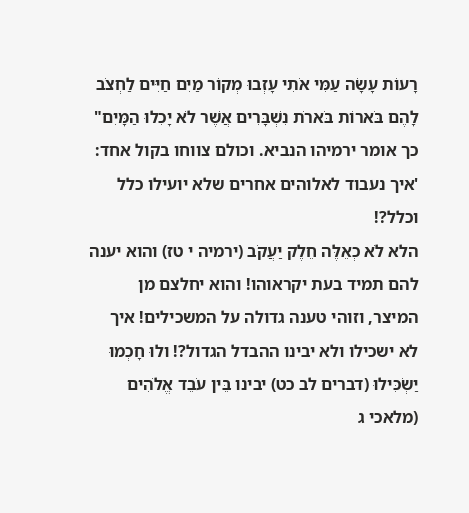רָעוֹת עָשָׂה עַמִּי אֹתִי עָזְבוּ מְקוֹר מַיִם חַיִּים לַחְצֹב לָהֶם בֹּארוֹת בֹּארֹת נִשְׁבָּרִים אֲשֶׁר לֹא יָכִלוּ הַמָּיִם" כך אומר ירמיהו הנביא. וכולם צווחו בקול אחד: 'איך נעבוד לאלוהים אחרים שלא יועילו כלל וכלל?!
הלא לֹא כְאֵלֶּה חֵלֶק יַעֲקֹב (ירמיה י טז) והוא יענה להם תמיד בעת יקראוהו! והוא יחלצם מן המיצר, וזוהי טענה גדולה על המשכילים! איך לא ישכילו ולא יבינו ההבדל הגדול?! ולוּ חָכְמוּ יַשְׂכִּילוּ (דברים לב כט) יבינו בֵּין עֹבֵד אֱלֹהִים (מלאכי ג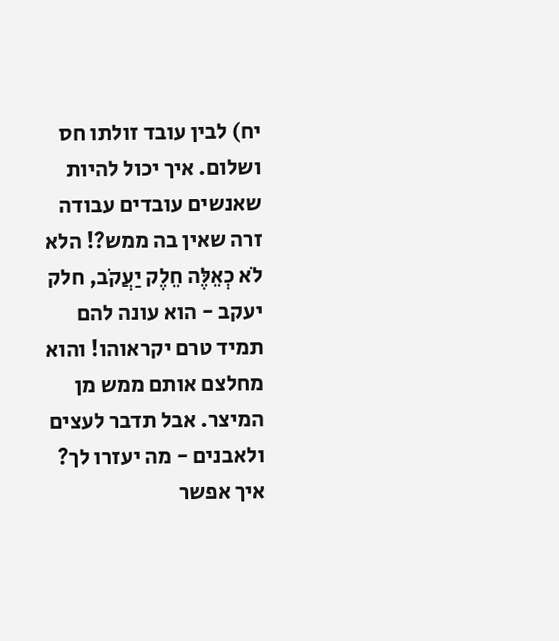יח) לבין עובד זולתו חס ושלום. איך יכול להיות שאנשים עובדים עבודה זרה שאין בה ממש?! הלא לֹא כְאֵלֶּה חֵלֶק יַעֲקֹב, חלק יעקב - הוא עונה להם תמיד טרם יקראוהו! והוא מחלצם אותם ממש מן המיצר. אבל תדבר לעצים ולאבנים - מה יעזרו לך? איך אפשר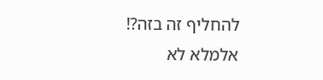להחליף זה בזה?!
אלמלא לא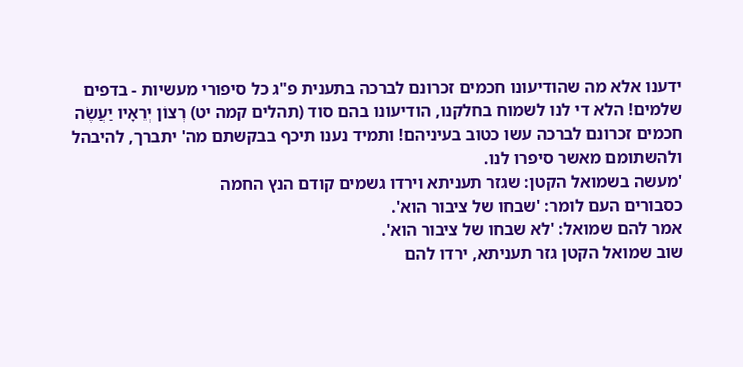ידענו אלא מה שהודיעונו חכמים זכרונם לברכה בתענית פ"ג כל סיפורי מעשיות - בדפים שלמים! הלא די לנו לשמוח בחלקנו, הודיעונו בהם סוד (תהלים קמה יט) רְצוֹן יְרֵאָיו יַעֲשֶׂה חכמים זכרונם לברכה עשו כטוב בעיניהם! ותמיד נענו תיכף בבקשתם מה' יתברך, להיבהל ולהשתומם מאשר סיפרו לנו.
'מעשה בשמואל הקטן: שגזר תעניתא וירדו גשמים קודם הנץ החמה
כסבורים העם לומר: 'שבחו של ציבור הוא'.
אמר להם שמואל: 'לא שבחו של ציבור הוא'.
שוב שמואל הקטן גזר תעניתא, ירדו להם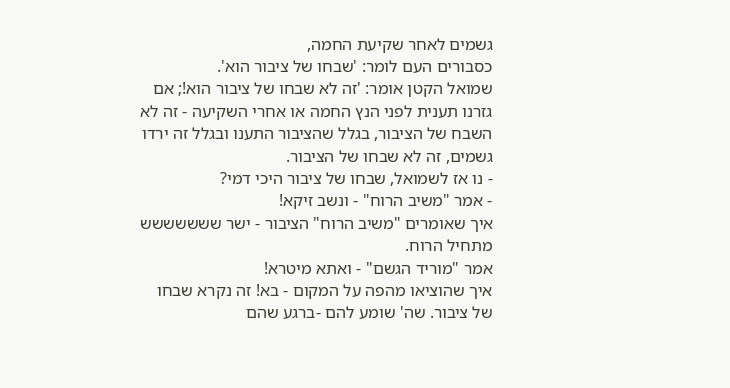גשמים לאחר שקיעת החמה,
כסבורים העם לומר: 'שבחו של ציבור הוא'.
שמואל הקטן אומר: 'זה לא שבחו של ציבור הוא!; אם גזרנו תענית לפני הנץ החמה או אחרי השקיעה - זה לא השבח של הציבור, בגלל שהציבור התענו ובגלל זה ירדו גשמים, זה לא שבחו של הציבור.
- נו אז לשמואל, שבחו של ציבור היכי דמי?
- אמר "משיב הרוח" - ונשב זיקא!
איך שאומרים "משיב הרוח" הציבור - ישר ששששששש מתחיל הרוח.
אמר "מוריד הגשם" - ואתא מיטרא!
איך שהוציאו מהפה על המקום - בא! זה נקרא שבחו של ציבור. שה' שומע להם -ברגע שהם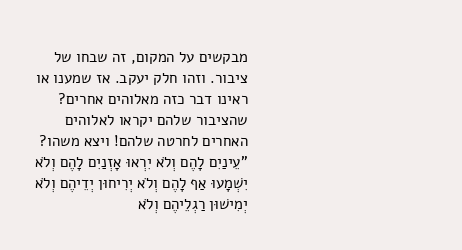מבקשים על המקום, זה שבחו של ציבור. וזהו חלק יעקב. אז שמענו או ראינו דבר כזה מאלוהים אחרים? שהציבור שלהם יקראו לאלוהים האחרים לחרטה שלהם! ויצא משהו? "עֵינַיִם לָהֶם וְלֹא יִרְאוּ אָזְנַיִם לָהֶם וְלֹא יִשְׁמָעוּ אַף לָהֶם וְלֹא יְרִיחוּן יְדֵיהֶם וְלֹא יְמִישׁוּן רַגְלֵיהֶם וְלֹא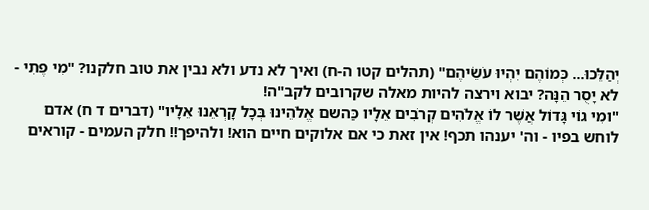יְהַלֵּכוּ... כְּמוֹהֶם יִהְיוּ עֹשֵׂיהֶם" (תהלים קטו ה-ח) ואיך לא נדע ולא נבין את טוב חלקנו? "מִי פֶתִי - לא יָסֻר הֵנָּה? יבוא וירצה להיות מאלה שקרובים לקב"ה!
"ומִי גוֹי גָּדוֹל אֲשֶׁר לוֹ אֱלֹהִים קְרֹבִים אֵלָיו כַּהשם אֱלֹהֵינוּ בְּכָל קָרְאֵנוּ אֵלָיו" (דברים ד ח) אדם לוחש בפיו - וה' יענהו תכף! אין זאת כי אם אלוקים חיים הוא! ולהיפך!! חלק העמים - קוראים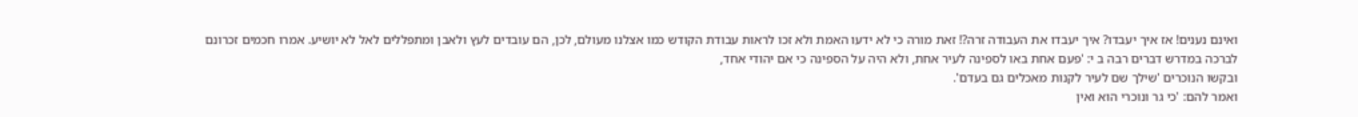ואינם נענים! אז איך יעבדו? איך יעבדו את העבודה זרה?! זאת מורה כי לא ידעו האמת ולא זכו לראות עבודת הקודש כמו אצלנו מעולם, לכן, הם עובדים לעץ ולאבן ומתפללים לאל לא יושיע. אמרו חכמים זכרונם לברכה במדרש דברים רבה ב י: 'פעם אחת באו לספינה לעיר אחת, ולא היה על הספינה כי אם יהודי אחד,
ובקשו הנוכרים 'שילך שם לעיר לקנות מאכלים גם בעדם'.
ואמר להם: 'כי גר ונוכרי הוא ואין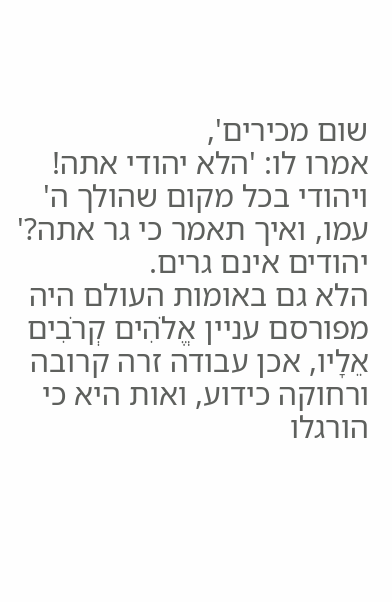שום מכירים',
אמרו לו: 'הלא יהודי אתה! ויהודי בכל מקום שהולך ה' עמו, ואיך תאמר כי גר אתה?' יהודים אינם גרים.
הלא גם באומות העולם היה מפורסם עניין אֱלֹהִים קְרֹבִים אֵלָיו, אכן עבודה זרה קרובה ורחוקה כידוע, ואות היא כי הורגלו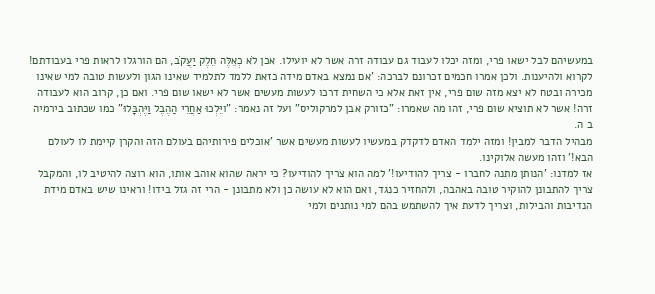במעשיהם לבל ישאו פרי, ומזה יכלו לעבוד גם עבודה זרה אשר לא יועילו. אכן לֹא כְאֵלֶּה חֵלֶק יַעֲקֹב, הם הורגלו לראות פרי בעבודתם! לקרוא ולהיענות. ולכן אמרו חכמים זכרונם לברכה: 'אם נמצא באדם מידה כזאת ללמד לתלמיד שאינו הגון ולעשות טובה למי שאינו מכירה ובטח לא יצא מזה שום פרי, אין זאת אלא כי השחית דרכו לעשות מעשים אשר לא ישאו שום פרי. ואם כן, קרוב הוא לעבודה זרה! אשר לא תוציא שום פרי, זהו מה שאמרו: "כזורק אבן למרקוליס" ועל זה נאמר: "ויֵּלְכוּ אַחֲרֵי הַהֶבֶל וַיֶּהְבָּלוּ" כמו שכתוב בירמיה ב ה.
מבהיל הדבר למבין! ומזה ילמד האדם לדקדק במעשיו לעשות מעשים אשר 'אוכלים פירותיהם בעולם הזה והקרן קיימת לו לעולם הבא!' וזהו מעשה אלוקינו.
אז למדנו: 'הנותן מתנה לחברו - צריך להודיעו!' למה הוא צריך להודיעו? כי יראה שהוא אוהב אותו, הוא רוצה להיטיב לו, והמקבל צריך להתבונן להוקיר טובה באהבה, ולהחזיר כנגד, ואם הוא לא עושה כן ולא מתבונן - הרי זה גזל בידו! וראינו שיש באדם מידת הנדיבות והבילות, וצריך לדעת איך להשתמש בהם למי נותנים ולמי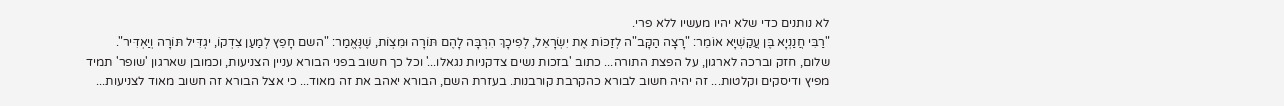לא נותנים כדי שלא יהיו מעשיו ללא פרי.
"רַבִּי חֲנַנְיָא בֶּן עֲקַשְׁיָא אוֹמֵר: "רָצָה הַקָּב"ה לְזַכּוֹת אֶת יִשְׂרָאֵל, לְפִיכָךְ הִרְבָּה לָהֶם תּוֹרָה וּמִצְוֹת, שֶׁנֶּאֱמַר: "השם חָפֵץ לְמַעַן צִדְקוֹ, יגְדִּיל תּוֹרָה וְיַאְדִּיר".
שלום, חזק וברכה לארגון, על הפצת התורה... כתוב 'בזכות נשים צדקניות נגאלו...' וכל כך חשוב בפני הבורא עניין הצניעות, וכמובן שארגון 'שופר' תמיד מפיץ ודיסקים וקלטות... זה יהיה חשוב לבורא כהקרבת קורבנות. בעזרת השם, הבורא יאהב את זה מאוד... כי אצל הבורא זה חשוב מאוד לצניעות...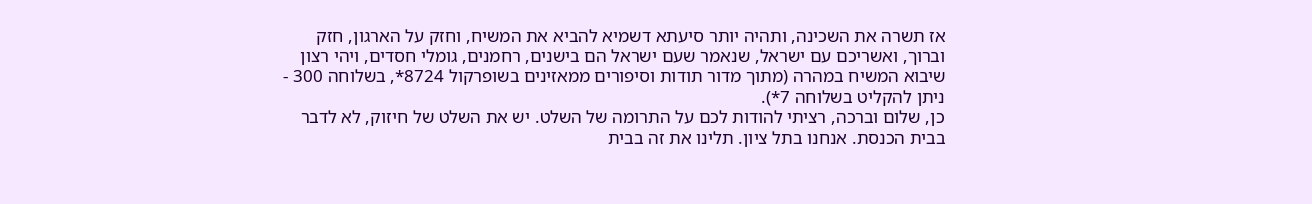אז תשרה את השכינה, ותהיה יותר סיעתא דשמיא להביא את המשיח, וחזק על הארגון, חזק וברוך, ואשריכם עם ישראל, שנאמר שעם ישראל הם בישנים, רחמנים, גומלי חסדים, ויהי רצון שיבוא המשיח במהרה (מתוך מדור תודות וסיפורים ממאזינים בשופרקול 8724*, בשלוחה 300 - ניתן להקליט בשלוחה 7*).
כן, שלום וברכה, רציתי להודות לכם על התרומה של השלט. יש את השלט של חיזוק, לא לדבר בבית הכנסת. אנחנו בתל ציון. תלינו את זה בבית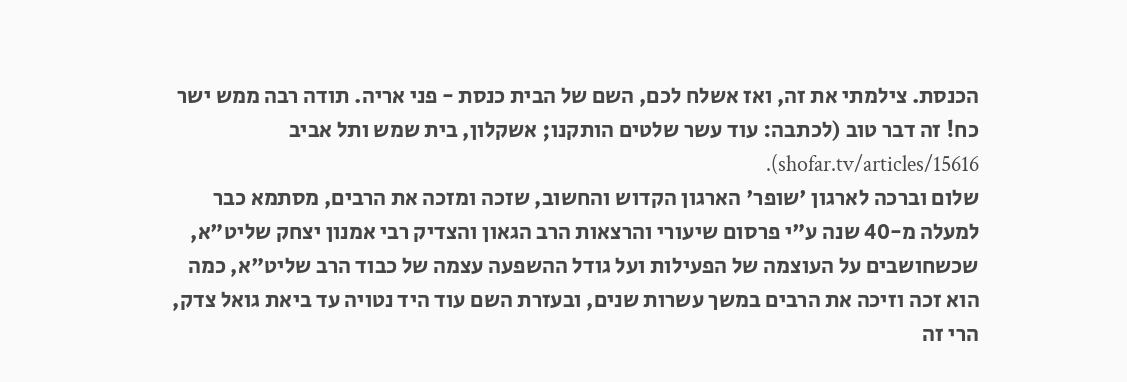הכנסת. צילמתי את זה, ואז אשלח לכם, השם של הבית כנסת - פני אריה. תודה רבה ממש ישר כח! זה דבר טוב (לכתבה: עוד עשר שלטים הותקנו; אשקלון, בית שמש ותל אביב shofar.tv/articles/15616).
שלום וברכה לארגון 'שופר' הארגון הקדוש והחשוב, שזכה ומזכה את הרבים, מסתמא כבר למעלה מ-40 שנה ע"י פרסום שיעורי והרצאות הרב הגאון והצדיק רבי אמנון יצחק שליט"א, שכשחושבים על העוצמה של הפעילות ועל גודל ההשפעה עצמה של כבוד הרב שליט"א, כמה הוא זכה וזיכה את הרבים במשך עשרות שנים, ובעזרת השם עוד היד נטויה עד ביאת גואל צדק, הרי זה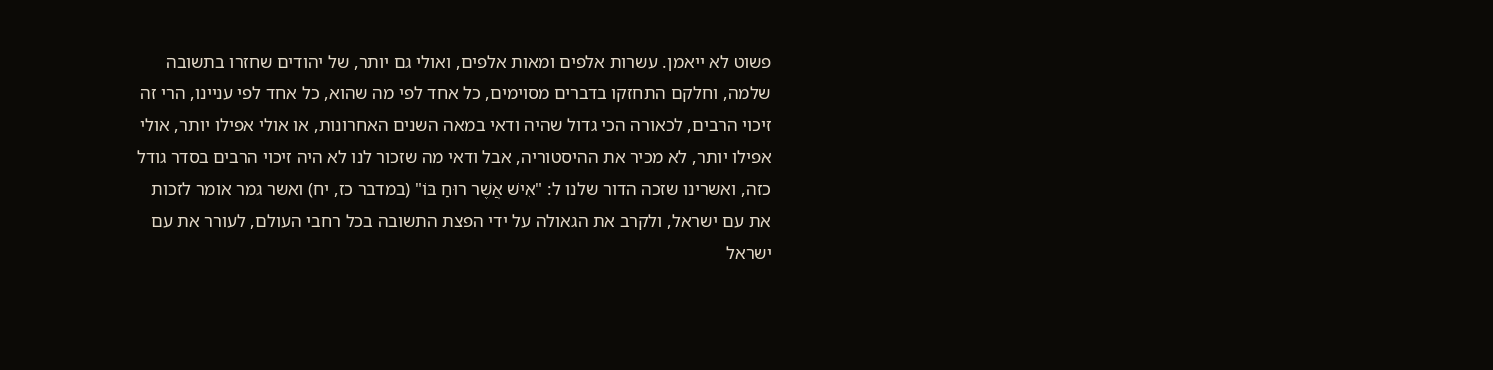פשוט לא ייאמן. עשרות אלפים ומאות אלפים, ואולי גם יותר, של יהודים שחזרו בתשובה שלמה, וחלקם התחזקו בדברים מסוימים, כל אחד לפי מה שהוא, כל אחד לפי עניינו, הרי זה זיכוי הרבים, לכאורה הכי גדול שהיה ודאי במאה השנים האחרונות, או אולי אפילו יותר, אולי אפילו יותר, לא מכיר את ההיסטוריה, אבל ודאי מה שזכור לנו לא היה זיכוי הרבים בסדר גודל כזה, ואשרינו שזכה הדור שלנו ל: "אִישׁ אֲשֶׁר רוּחַ בּוֹ" (במדבר כז, יח) ואשר גמר אומר לזכות את עם ישראל, ולקרב את הגאולה על ידי הפצת התשובה בכל רחבי העולם, לעורר את עם ישראל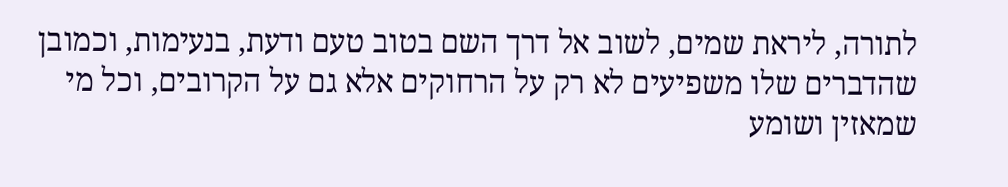לתורה, ליראת שמים, לשוב אל דרך השם בטוב טעם ודעת, בנעימות, וכמובן שהדברים שלו משפיעים לא רק על הרחוקים אלא גם על הקרובים, וכל מי שמאזין ושומע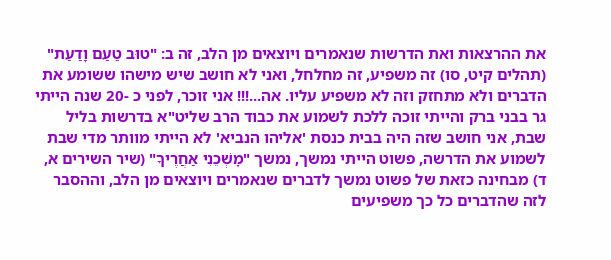את ההרצאות ואת הדרשות שנאמרים ויוצאים מן הלב, זה ב: "טוּב טַעַם וָדַעַת" (תהלים קיט, סו) זה משפיע, זה מחלחל, ואני לא חושב שיש מישהו ששומע את הדברים ולא מתחזק וזה לא משפיע עליו. אה...!!! אני זוכר, לפני כ -20 שנה הייתי גר בבני ברק והייתי זוכה ללכת לשמוע את כבוד הרב שליט"א בדרשות בליל שבת, אני חושב שזה היה בבית כנסת 'אליהו הנביא' לא הייתי מוותר מדי שבת לשמוע את הדרשה, פשוט הייתי נמשך, נמשך "מׇשְׁכֵנִי אַחֲרֶיךָ" (שיר השירים א, ד) מבחינה כזאת של פשוט נמשך לדברים שנאמרים ויוצאים מן הלב, וההסבר לזה שהדברים כל כך משפיעים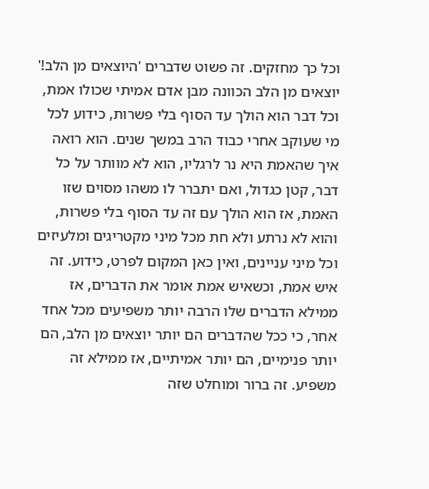וכל כך מחזקים. זה פשוט שדברים 'היוצאים מן הלב!' יוצאים מן הלב הכוונה מבן אדם אמיתי שכולו אמת, וכל דבר הוא הולך עד הסוף בלי פשרות, כידוע לכל מי שעוקב אחרי כבוד הרב במשך שנים. הוא רואה איך שהאמת היא נר לרגליו, הוא לא מוותר על כל דבר, קטן כגדול, ואם יתברר לו משהו מסוים שזו האמת, אז הוא הולך עם זה עד הסוף בלי פשרות, והוא לא נרתע ולא חת מכל מיני מקטריגים ומלעיזים וכל מיני עניינים, ואין כאן המקום לפרט, כידוע. זה איש אמת, וכשאיש אמת אומר את הדברים, אז ממילא הדברים שלו הרבה יותר משפיעים מכל אחד אחר, כי ככל שהדברים הם יותר יוצאים מן הלב, הם יותר פנימיים, הם יותר אמיתיים, אז ממילא זה משפיע. זה ברור ומוחלט שזה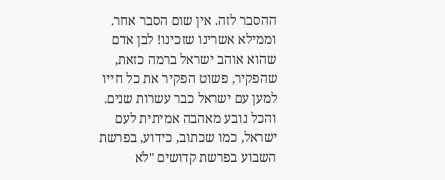ההסבר לזה. אין שום הסבר אחר. וממילא אשרינו שזכינו! לבן אדם שהוא אוהב ישראל ברמה כזאת, שהפקיר, פשוט הפקיר את כל חייו למען עם ישראל כבר עשרות שנים. והכל נובע מאהבה אמיתית לעם ישראל, כמו שכתוב, כידוע, בפרשת השבוע בפרשת קדושים "לֹא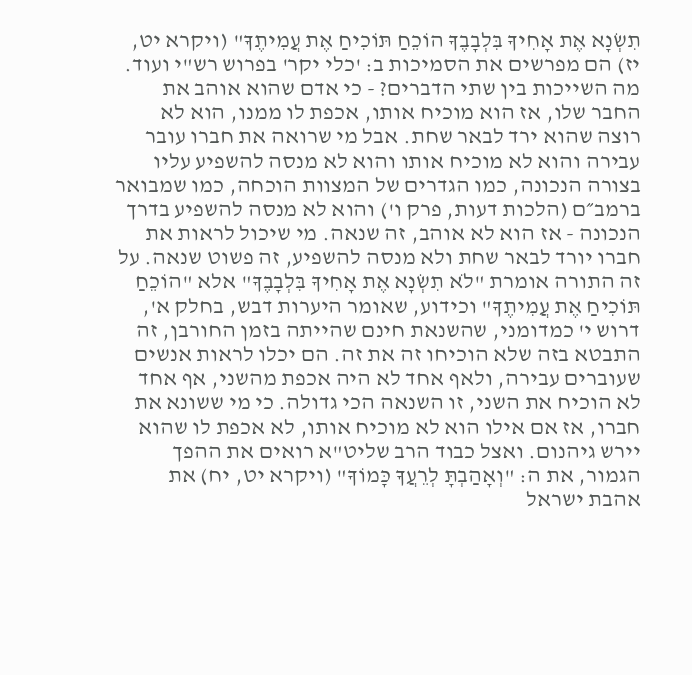תִשְׂנָא אֶת אָחִיךָ בִּלְבָבֶךָ הוֹכֵחַ תּוֹכִיחַ אֶת עֲמִיתֶךָ" (ויקרא יט, יז) הם מפרשים את הסמיכות ב: 'כלי יקר' בפרוש רש"י ועוד. מה השייכות בין שתי הדברים? - כי אדם שהוא אוהב את החבר שלו, אז הוא מוכיח אותו, אכפת לו ממנו, הוא לא רוצה שהוא ירד לבאר שחת. אבל מי שרואה את חברו עובר עבירה והוא לא מוכיח אותו והוא לא מנסה להשפיע עליו בצורה הנכונה, כמו הגדרים של המצוות הוכחה, כמו שמבואר ברמב״ם (הלכות דעות, פרק ו') והוא לא מנסה להשפיע בדרך הנכונה - אז הוא לא אוהב, זה שנאה. מי שיכול לראות את חברו יורד לבאר שחת ולא מנסה להשפיע, זה פשוט שנאה. על זה התורה אומרת "לֹא תִשְׂנָא אֶת אָחִיךָ בִּלְבָבֶךָ" אלא "הוֹכֵחַ תּוֹכִיחַ אֶת עֲמִיתֶךָ" וכידוע, שאומר היערות דבש, בחלק א', דרוש י' כמדומני, שהשנאת חינם שהייתה בזמן החורבן, זה התבטא בזה שלא הוכיחו זה את זה. הם יכלו לראות אנשים שעוברים עבירה, ולאף אחד לא היה אכפת מהשני, אף אחד לא הוכיח את השני, זו השנאה הכי גדולה. כי מי ששונא את חברו, אז אם אילו הוא לא מוכיח אותו, לא אכפת לו שהוא יירש גיהנום. ואצל כבוד הרב שליט"א רואים את ההפך הגמור, את ה: "וְאָהַבְתָּ לְרֵעֲךָ כָּמוֹךָ" (ויקרא יט, יח) את אהבת ישראל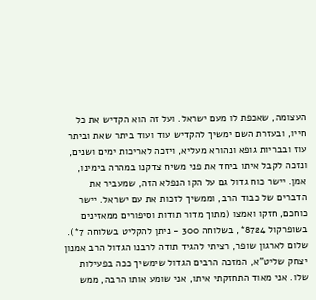העצומה, שאכפת לו מעם ישראל. ועל זה הוא הקדיש את כל חייו, ובעזרת השם ימשיך להקדיש עוד ועוד ביתר שאת וביתר עוז ובבריות גופא ונהורא מעליא, ויזכה לאריכות ימים ושנים, ונזכה לקבל איתו ביחד את פני משיח צדקנו במהרה בימינו, אמן. יישר כוח גדול גם על הקו הנפלא הזה, שמעביר את הדברים של כבוד הרב, וממשיך לזכות את עם ישראל. יישר כוחכם, חזקו ואמצו (מתוך מדור תודות וסיפורים ממאזינים בשופרקול 8724*, בשלוחה 300 - ניתן להקליט בשלוחה 7*).
שלום לארגון שופר, רציתי להגיד תודה לרבנו הגדול הרב אמנון יצחק שליט"א, המזכה הרבים הגדול שימשיך ככה בפעילות שלו. אני מאוד התחזקתי איתו, אני שומע אותו הרבה, ממש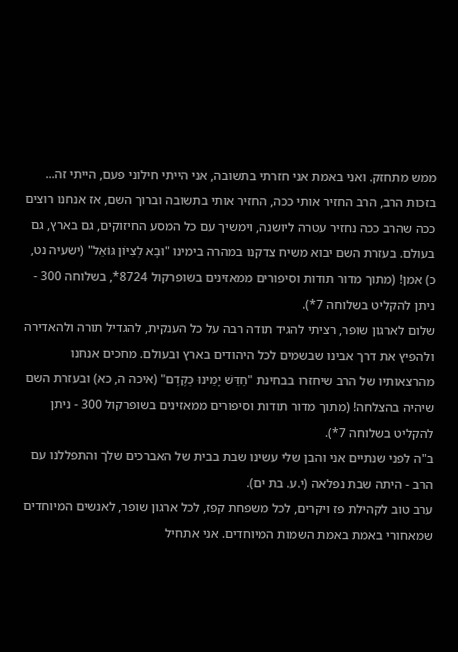ממש מתחזק. ואני באמת אני חזרתי בתשובה, אני הייתי חילוני פעם, הייתי זה... בזכות הרב, הרב החזיר אותי ככה, החזיר אותי בתשובה וברוך השם, אז אנחנו רוצים ככה שהרב ככה נחזיר עטרה ליושנה, וימשיך עם כל המסע החיזוקים, גם בארץ, גם בעולם. בעזרת השם יבוא משיח צדקנו במהרה בימינו "וּבָא לְצִיּוֹן גּוֹאֵל" (ישעיה נט, כ) אמן! (מתוך מדור תודות וסיפורים ממאזינים בשופרקול 8724*, בשלוחה 300 - ניתן להקליט בשלוחה 7*).
שלום לארגון שופר, רציתי להגיד תודה רבה על כל הענקית, להגדיל תורה ולהאדירה ולהפיץ את דרך אבינו שבשמים לכל היהודים בארץ ובעולם. מחכים אנחנו מהרצאותיו של הרב שיחזרו בבחינת "חַדֵּשׁ יָמֵינוּ כְּקֶדֶם" (איכה ה, כא) ובעזרת השם שיהיה בהצלחה! (מתוך מדור תודות וסיפורים ממאזינים בשופרקול 300 - ניתן להקליט בשלוחה 7*).
ב"ה לפני שנתיים אני והבן שלי עשינו שבת בבית של האברכים שלך והתפללנו עם הרב - היתה שבת נפלאה (י.ע. בת ים).
ערב טוב לקהילת פז ויקרים, לכל משפחת קפז, לכל ארגון שופר, לאנשים המיוחדים שמאחורי באמת באמת השמות המיוחדים. אני אתחיל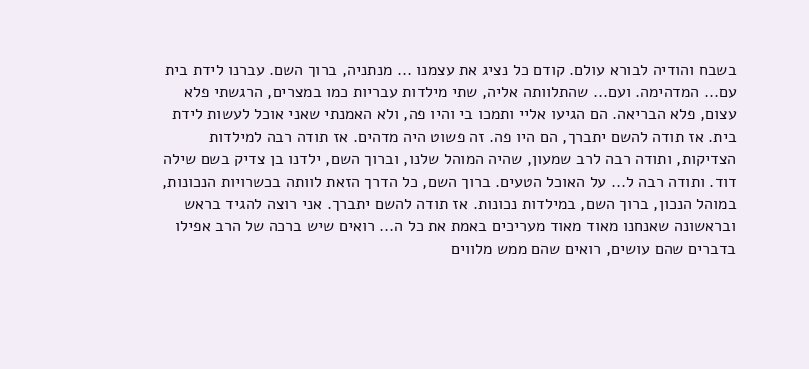בשבח והודיה לבורא עולם. קודם כל נציג את עצמנו ... מנתניה, ברוך השם. עברנו לידת בית עם... המדהימה. ועם... שהתלוותה אליה, שתי מילדות עבריות כמו במצרים, הרגשתי פלא עצום, פלא הבריאה. הם הגיעו אליי ותמכו בי והיו פה, ולא האמנתי שאני אוכל לעשות לידת בית. אז תודה להשם יתברך, הם היו פה. זה פשוט היה מדהים. אז תודה רבה למילדות הצדיקות, ותודה רבה לרב שמעון, שהיה המוהל שלנו, וברוך השם, ילדנו בן צדיק בשם שילה דוד. ותודה רבה ל... על האוכל הטעים. ברוך השם, כל הדרך הזאת לוותה בכשרויות הנכונות, במוהל הנכון, ברוך השם, במילדות נכונות. אז תודה להשם יתברך. אני רוצה להגיד בראש ובראשונה שאנחנו מאוד מאוד מעריכים באמת את כל ה... רואים שיש ברכה של הרב אפילו בדברים שהם עושים, רואים שהם ממש מלווים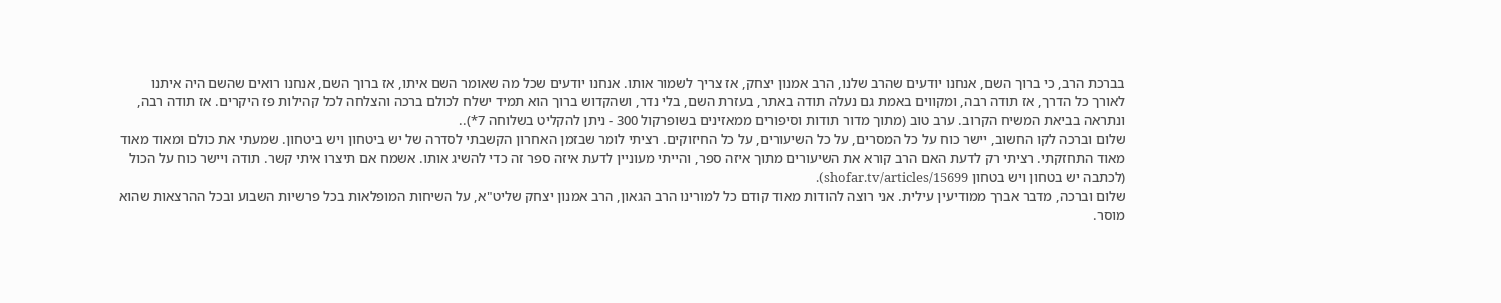בברכת הרב, כי ברוך השם, אנחנו יודעים שהרב שלנו, הרב אמנון יצחק, אז צריך לשמור אותו. אנחנו יודעים שכל מה שאומר השם איתו, אז ברוך השם, אנחנו רואים שהשם היה איתנו לאורך כל הדרך, אז תודה רבה, ומקווים באמת גם נעלה תודה באתר, בעזרת השם, בלי נדר, ושהקדוש ברוך הוא תמיד ישלח לכולם ברכה והצלחה לכל קהילות פז היקרים. אז תודה רבה, ונתראה בביאת המשיח הקרוב. ערב טוב (מתוך מדור תודות וסיפורים ממאזינים בשופרקול 300 - ניתן להקליט בשלוחה 7*)..
שלום וברכה לקו החשוב, יישר כוח על כל המסרים, על כל השיעורים, על כל החיזוקים. רציתי לומר שבזמן האחרון הקשבתי לסדרה של יש ביטחון ויש ביטחון. שמעתי את כולם ומאוד מאוד מאוד התחזקתי. רציתי רק לדעת האם הרב קורא את השיעורים מתוך איזה ספר, והייתי מעוניין לדעת איזה ספר זה כדי להשיג אותו. אשמח אם תיצרו איתי קשר. תודה ויישר כוח על הכול (לכתבה יש בטחון ויש בטחון shofar.tv/articles/15699).
שלום וברכה, מדבר אברך ממודיעין עילית. אני רוצה להודות מאוד קודם כל למורינו הרב הגאון, הרב אמנון יצחק שליט"א, על השיחות המופלאות בכל פרשיות השבוע ובכל ההרצאות שהוא מוסר.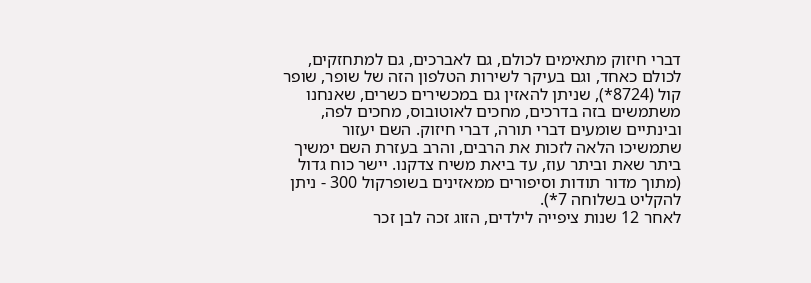דברי חיזוק מתאימים לכולם, גם לאברכים, גם למתחזקים, לכולם כאחד, וגם בעיקר לשירות הטלפון הזה של שופר, שופר קול (8724*), שניתן להאזין גם במכשירים כשרים, שאנחנו משתמשים בזה בדרכים, מחכים לאוטובוס, מחכים לפה, ובינתיים שומעים דברי תורה, דברי חיזוק. השם יעזור שתמשיכו הלאה לזכות את הרבים, והרב בעזרת השם ימשיך ביתר שאת וביתר עוז, עד ביאת משיח צדקנו. יישר כוח גדול (מתוך מדור תודות וסיפורים ממאזינים בשופרקול 300 - ניתן להקליט בשלוחה 7*).
לאחר 12 שנות ציפייה לילדים, הזוג זכה לבן זכר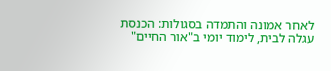לאחר אמונה והתמדה בסגולות: הכנסת עגלה לבית, לימוד יומי ב"אור החיים"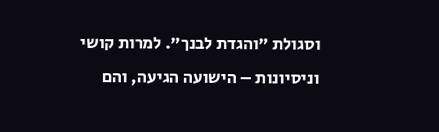וסגולת "והגדת לבנך". למרות קושי וניסיונות – הישועה הגיעה, והם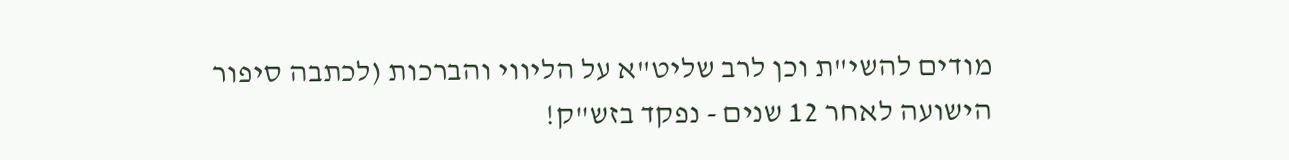מודים להשי"ת וכן לרב שליט"א על הליווי והברכות (לכתבה סיפור הישועה לאחר 12 שנים - נפקד בזש"ק!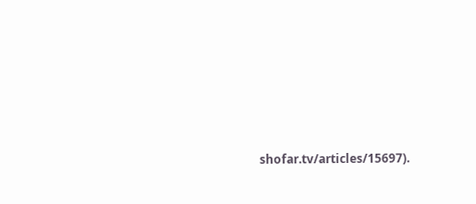shofar.tv/articles/15697).